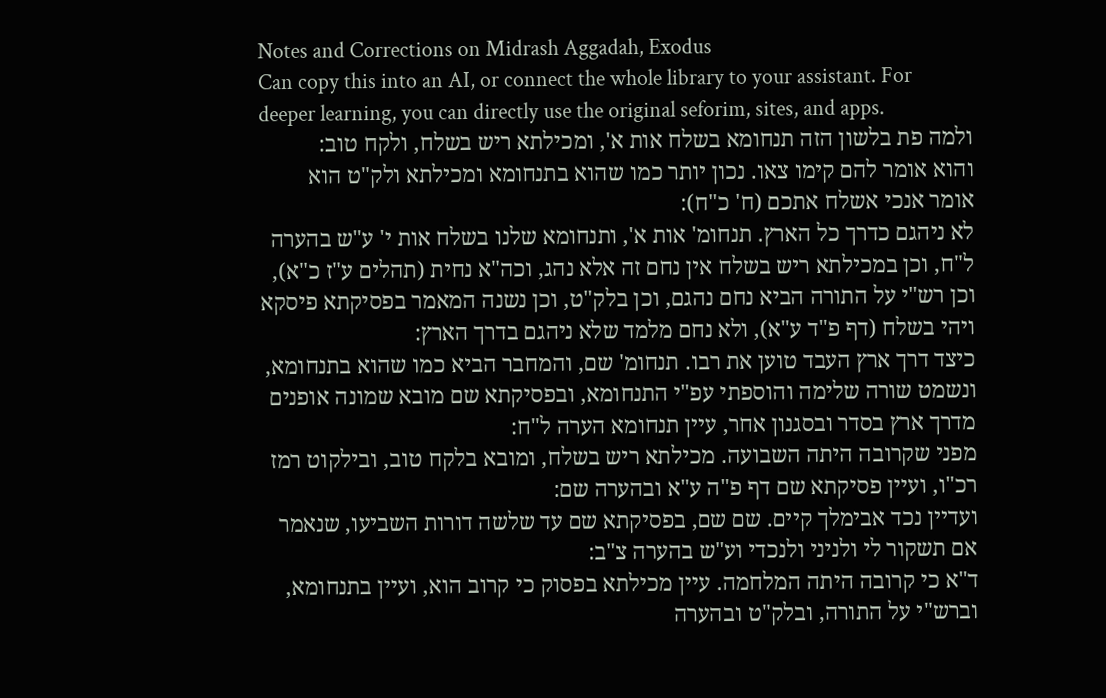Notes and Corrections on Midrash Aggadah, Exodus
Can copy this into an AI, or connect the whole library to your assistant. For deeper learning, you can directly use the original seforim, sites, and apps.
ולמה פת בלשון הזה תנחומא בשלח אות א', ומכילתא ריש בשלח, ולקח טוב:
והוא אומר להם קימו צאו. נכון יותר כמו שהוא בתנחומא ומכילתא ולק"ט הוא אומר אנכי אשלח אתכם (ח' כ"ח):
לא ניהגם כדרך כל הארץ. תנחומ' אות א', ותנחומא שלנו בשלח אות י' ע"ש בהערה ל"ח, וכן במכילתא ריש בשלח אין נחם זה אלא נהג, וכה"א נחית (תהלים ע"ז כ"א), וכן רש"י על התורה הביא נחם נהגם, וכן בלק"ט, וכן נשנה המאמר בפסיקתא פיסקא ויהי בשלח (דף פ"ד ע"א), ולא נחם מלמד שלא ניהגם בדרך הארץ:
כיצד דרך ארץ העבד טוען את רבו. תנחומ' שם, והמחבר הביא כמו שהוא בתנחומא, ונשמט שורה שלימה והוספתי עפ"י התנחומא, ובפסיקתא שם מובא שמונה אופנים מדרך ארץ בסדר ובסגנון אחר, עיין תנחומא הערה ל"ח:
מפני שקרובה היתה השבועה. מכילתא ריש בשלח, ומובא בלקח טוב, ובילקוט רמז רכ"ו, ועיין פסיקתא שם דף פ"ה ע"א ובהערה שם:
ועדיין נכד אבימלך קיים. שם שם, בפסיקתא שם עד שלשה דורות השביעו, שנאמר אם תשקור לי ולניני ולנכדי וע"ש בהערה צ"ב:
ד"א כי קרובה היתה המלחמה. עיין מכילתא בפסוק כי קרוב הוא, ועיין בתנחומא, וברש"י על התורה, ובלק"ט ובהערה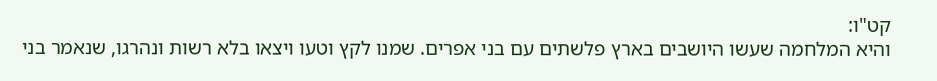קט"ו:
והיא המלחמה שעשו היושבים בארץ פלשתים עם בני אפרים. שמנו לקץ וטעו ויצאו בלא רשות ונהרגו, שנאמר בני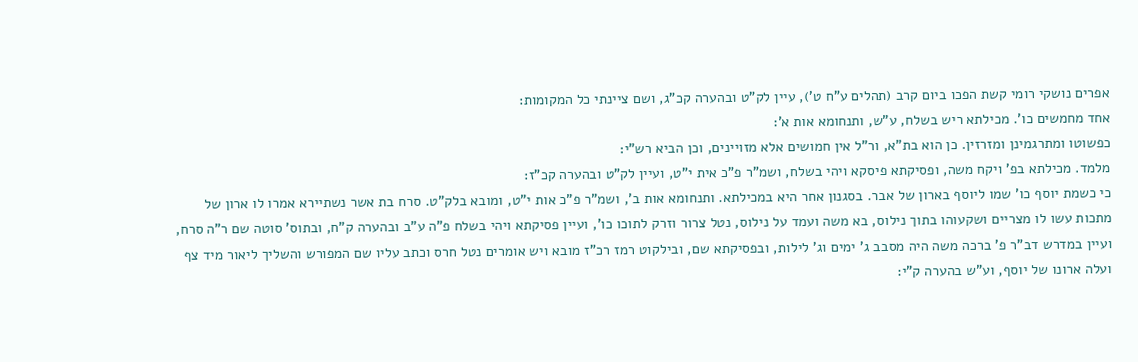אפרים נושקי רומי קשת הפכו ביום קרב (תהלים ע"ח ט'), עיין לק"ט ובהערה קכ"ג, ושם ציינתי כל המקומות:
אחד מחמשים כו'. מכילתא ריש בשלח, ע"ש, ותנחומא אות א':
כפשוטו ומתרגמינן ומזרזין. כן הוא בת"א, ור"ל אין חמושים אלא מזויינים, וכן הביא רש"י:
מלמד. מכילתא בפ' ויקח משה, ופסיקתא פיסקא ויהי בשלח, ושמ"ר פ"כ אית י"ט, ועיין לק"ט ובהערה קכ"ז:
כי כשמת יוסף כו' שמו ליוסף בארון של אבר. בסגנון אחר היא במכילתא. ותנחומא אות ב', ושמ"ר פ"כ אות י"ט, ומובא בלק"ט. סרח בת אשר נשתיירא אמרו לו ארון של מתכות עשו לו מצריים ושקעוהו בתוך נילוס, בא משה ועמד על נילוס, נטל צרור וזרק לתוכו כו', ועיין פסיקתא ויהי בשלח פ"ה ע"ב ובהערה ק"ח, ובתוס' סוטה שם ר"ה סרח, ועיין במדרש דב"ר פ' ברכה משה היה מסבב ג' ימים וג' לילות, ובפסיקתא שם, ובילקוט רמז רכ"ז מובא ויש אומרים נטל חרס וכתב עליו שם המפורש והשליך ליאור מיד צף ועלה ארונו של יוסף, וע"ש בהערה ק"י: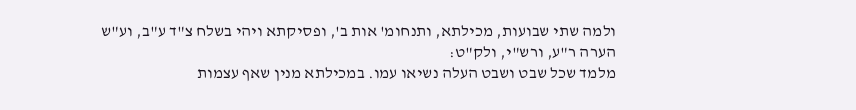ולמה שתי שבועות, מכילתא, ותנחומ' אות ב', ופסיקתא ויהי בשלח צ"ד ע"ב, וע"ש הערה ר"ע, ורש"י, ולק"ט:
מלמד שכל שבט ושבט העלה נשיאו עמו. במכילתא מנין שאף עצמות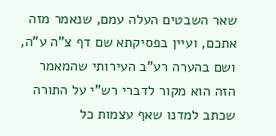שאר השבטים העלה עמם, שנאמר מזה אתכם, ועיין בפסיקתא שם דף צ"ה ע"ה, ושם בהערה רע"ב העירותי שהמאמר הזה הוא מקור לדברי רש"י על התורה שכתב למדנו שאף עצמות כל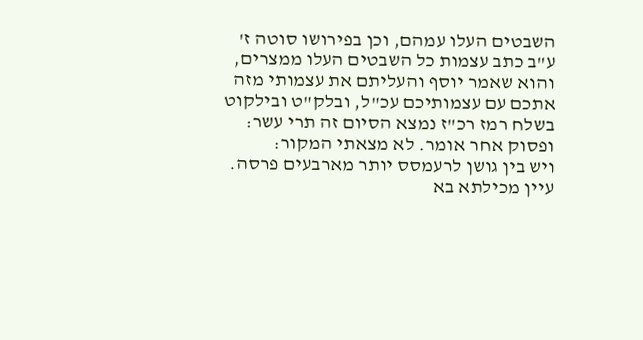השבטים העלו עמהם, וכן בפירושו סוטה ז' ע"ב כתב עצמות כל השבטים העלו ממצרים, והוא שאמר יוסף והעליתם את עצמותי מזה אתכם עם עצמותיכם עכ"ל, ובלק"ט ובילקוט בשלח רמז רכ"ז נמצא הסיום זה תרי עשר:
ופסוק אחר אומר. לא מצאתי המקור:
ויש בין גושן לרעמסס יותר מארבעים פרסה. עיין מכילתא בא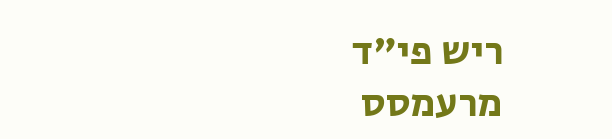ריש פי"ד מרעמסס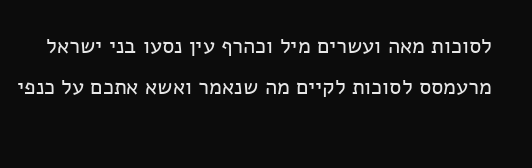לסוכות מאה ועשרים מיל וכהרף עין נסעו בני ישראל מרעמסס לסוכות לקיים מה שנאמר ואשא אתכם על כנפי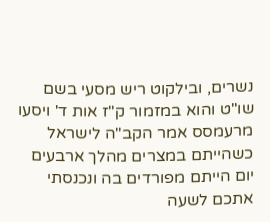נשרים, ובילקוט ריש מסעי בשם שו"ט והוא במזמור ק"ז אות ד' ויסעו מרעמסס אמר הקב"ה לישראל כשהייתם במצרים מהלך ארבעים יום הייתם מפורדים בה ונכנסתי אתכם לשעה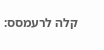קלה לרעמסס: